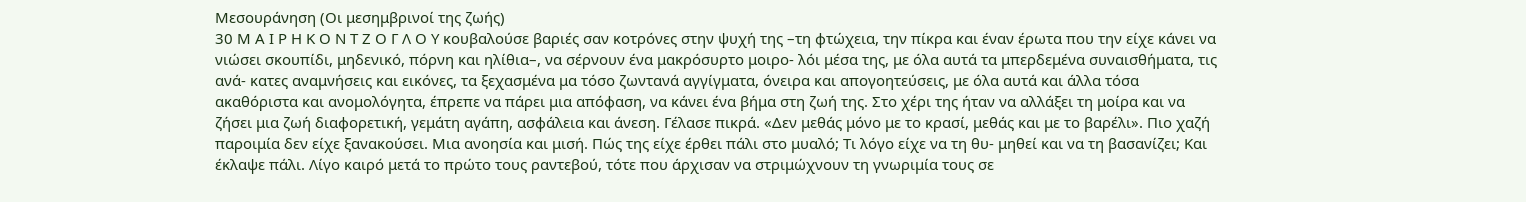Μεσουράνηση (Οι μεσημβρινοί της ζωής)
30 Μ Α Ι Ρ Η Κ Ο Ν Τ Ζ Ο Γ Λ Ο Υ κουβαλούσε βαριές σαν κοτρόνες στην ψυχή της –τη φτώχεια, την πίκρα και έναν έρωτα που την είχε κάνει να νιώσει σκουπίδι, μηδενικό, πόρνη και ηλίθια–, να σέρνουν ένα μακρόσυρτο μοιρο- λόι μέσα της, με όλα αυτά τα μπερδεμένα συναισθήματα, τις ανά- κατες αναμνήσεις και εικόνες, τα ξεχασμένα μα τόσο ζωντανά αγγίγματα, όνειρα και απογοητεύσεις, με όλα αυτά και άλλα τόσα ακαθόριστα και ανομολόγητα, έπρεπε να πάρει μια απόφαση, να κάνει ένα βήμα στη ζωή της. Στο χέρι της ήταν να αλλάξει τη μοίρα και να ζήσει μια ζωή διαφορετική, γεμάτη αγάπη, ασφάλεια και άνεση. Γέλασε πικρά. «Δεν μεθάς μόνο με το κρασί, μεθάς και με το βαρέλι». Πιο χαζή παροιμία δεν είχε ξανακούσει. Μια ανοησία και μισή. Πώς της είχε έρθει πάλι στο μυαλό; Τι λόγο είχε να τη θυ- μηθεί και να τη βασανίζει; Και έκλαψε πάλι. Λίγο καιρό μετά το πρώτο τους ραντεβού, τότε που άρχισαν να στριμώχνουν τη γνωριμία τους σε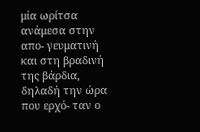μία ωρίτσα ανάμεσα στην απο- γευματινή και στη βραδινή της βάρδια, δηλαδή την ώρα που ερχό- ταν ο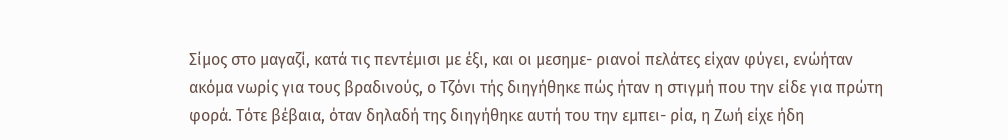Σίμος στο μαγαζί, κατά τις πεντέμισι με έξι, και οι μεσημε- ριανοί πελάτες είχαν φύγει, ενώήταν ακόμα νωρίς για τους βραδινούς, ο Τζόνι τής διηγήθηκε πώς ήταν η στιγμή που την είδε για πρώτη φορά. Τότε βέβαια, όταν δηλαδή της διηγήθηκε αυτή του την εμπει- ρία, η Ζωή είχε ήδη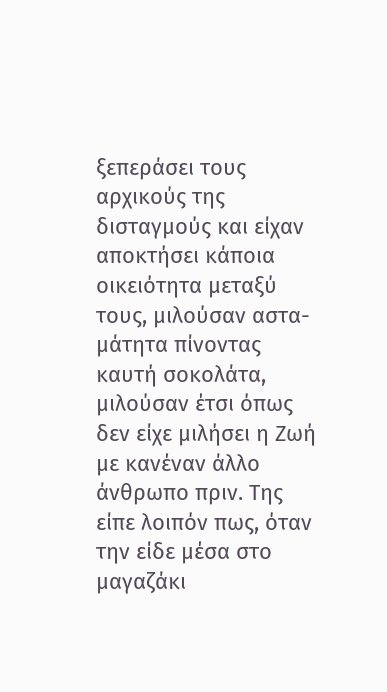ξεπεράσει τους αρχικούς της δισταγμούς και είχαν αποκτήσει κάποια οικειότητα μεταξύ τους, μιλούσαν αστα- μάτητα πίνοντας καυτή σοκολάτα, μιλούσαν έτσι όπως δεν είχε μιλήσει η Ζωή με κανέναν άλλο άνθρωπο πριν. Της είπε λοιπόν πως, όταν την είδε μέσα στο μαγαζάκι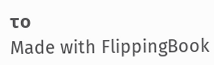το
Made with FlippingBook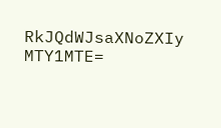RkJQdWJsaXNoZXIy MTY1MTE=